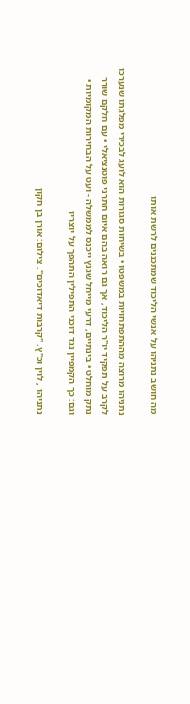מה חושב נתניהו על אנשי הליכוד שמתכננים לרשת אותו

נתניהו מרוצה מההתפתחויות במשפטו • בשיחות סגורות הוא לועג לבכירי מפלגתו שנערכו לקרב על תפקיד יו"ר הליכוד, אך גם רואה בהם איום חתרני פוטנציאלי • עם חלקם שורר נתק מוחלט • בינתיים, דרעי מייחל שגנץ ייכנס לממשלה - ועט על הבחירות המקומיות • וגם: כך הקמפיין נגד דוכני התפילין התהפך על יוצריו

נתניהו , לוין וכ"ץ. "קרבות דיאדוכים". צילום: אורן בן חקון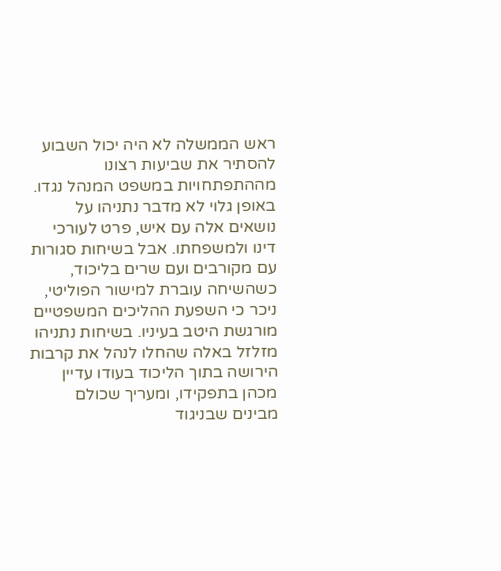ראש הממשלה לא היה יכול השבוע להסתיר את שביעות רצונו מההתפתחויות במשפט המנהל נגדו. באופן גלוי לא מדבר נתניהו על נושאים אלה עם איש, פרט לעורכי דינו ולמשפחתו. אבל בשיחות סגורות עם מקורבים ועם שרים בליכוד, כשהשיחה עוברת למישור הפוליטי, ניכר כי השפעת ההליכים המשפטיים מורגשת היטב בעיניו. בשיחות נתניהו מזלזל באלה שהחלו לנהל את קרבות הירושה בתוך הליכוד בעודו עדיין מכהן בתפקידו, ומעריך שכולם מבינים שבניגוד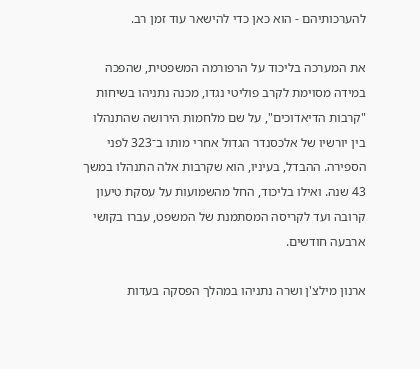להערכותיהם - הוא כאן כדי להישאר עוד זמן רב.

את המערכה בליכוד על הרפורמה המשפטית, שהפכה במידה מסוימת לקרב פוליטי נגדו, מכנה נתניהו בשיחות "קרבות הדיאדוכים", על שם מלחמות הירושה שהתנהלו בין יורשיו של אלכסנדר הגדול אחרי מותו ב־323 לפני הספירה. ההבדל, בעיניו, הוא שקרבות אלה התנהלו במשך 43 שנה. ואילו בליכוד, החל מהשמועות על עסקת טיעון קרובה ועד לקריסה המסתמנת של המשפט, עברו בקושי ארבעה חודשים.

ארנון מילצ'ן ושרה נתניהו במהלך הפסקה בעדות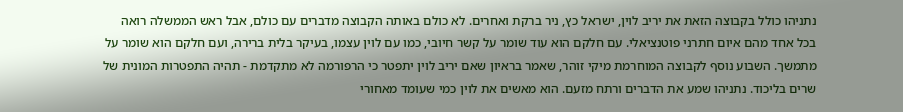נתניהו כולל בקבוצה הזאת את יריב לוין, ישראל כץ, ניר ברקת ואחרים. לא כולם באותה הקבוצה מדברים עם כולם, אבל ראש הממשלה רואה בכל אחד מהם איום חתרני פוטנציאלי. עם חלקם הוא עוד שומר על קשר חיובי, כמו עם לוין עצמו, בעיקר בלית ברירה, ועם חלקם הוא שומר על מתמשך. השבוע נוסף לקבוצה המוחרמת מיקי זוהר, שאמר בראיון שאם יריב לוין יתפטר כי הרפורמה לא מתקדמת - תהיה התפטרות המונית של שרים בליכוד. נתניהו שמע את הדברים ורתח מזעם. הוא מאשים את לוין כמי שעומד מאחורי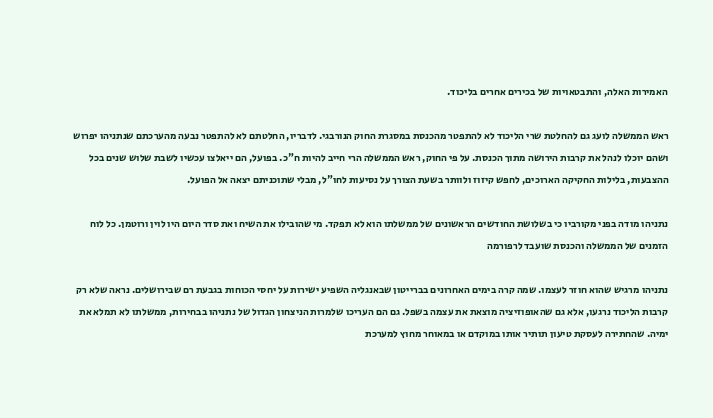האמירות האלה, והתבטאויות של בכירים אחרים בליכוד.

ראש הממשלה לועג גם להחלטת שרי הליכוד לא להתפטר מהכנסת במסגרת החוק הנורבגי. לדבריו, החלטתם לא להתפטר נבעה מהערכתם שנתניהו יפרוש ושהם יוכלו לנהל את קרבות הירושה מתוך הכנסת. על פי החוק, ראש הממשלה הרי חייב להיות ח"כ. בפועל, הם ייאלצו עכשיו לשבת שלוש שנים בכל ההצבעות, בלילות החקיקה הארוכים, לחפש קיזוז ולוותר בשעת הצורך על נסיעות לחו"ל, מבלי שתוכניתם יצאה אל הפועל.

נתניהו מודה בפני מקורביו כי בשלושת החודשים הראשונים של ממשלתו הוא לא תפקד. מי שהובילו את השיח ואת סדר היום היו לוין ורוטמן. כל לוח הזמנים של הממשלה והכנסת שועבד לרפורמה

נתניהו מרגיש שהוא חוזר לעצמו. שמה קרה בימים האחרונים בברייטון שבאנגליה השפיע ישירות על יחסי הכוחות בגבעת רם שבירושלים. נראה שלא רק קרבות הליכוד נרגעו, אלא גם שהאופוזיציה מוצאת את עצמה בשפל. גם הם העריכו שלמרות הניצחון הגדול של נתניהו בבחירות, ממשלתו לא תמלא את ימיה. שהחתירה לעסקת טיעון תותיר אותו במוקדם או במאוחר מחוץ למערכת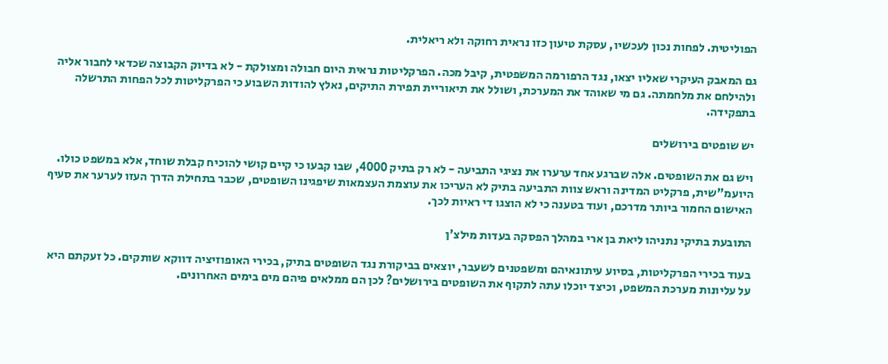הפוליטית. לפחות נכון לעכשיו, עסקת טיעון כזו נראית רחוקה ולא ריאלית.

גם המאבק העיקרי שאליו יצאו, נגד הרפורמה המשפטית, קיבל מכה. הפרקליטות נראית היום חבולה ומצולקת - לא בדיוק הקבוצה שכדאי לחבור אליה ולהילחם את מלחמתה. גם מי שאוהד את המערכת, ושולל את תיאוריית תפירת התיקים, נאלץ להודות השבוע כי הפרקליטות לכל הפחות התרשלה בתפקידה.

יש שופטים בירושלים

ויש גם את השופטים. אלה שברגע אחד ערערו את נציגי התביעה - לא רק בתיק 4000, שבו קבעו כי קיים קושי להוכיח קבלת שוחד, אלא במשפט כולו. היועמ"שית, פרקליט המדינה וראש צוות התביעה בתיק לא העריכו את עוצמת העצמאות שיפגינו השופטים, שכבר בתחילת הדרך העזו לערער את סעיף האישום החמור ביותר מדרכם, ועוד בטענה כי לא הוצגו די ראיות לכך.

התובעת בתיקי נתניהו ליאת בן ארי במהלך הפסקה בעדות מילצ'ן

בעוד בכירי הפרקליטות, בסיוע עיתונאיהם ומשפטנים לשעבר, יוצאים בביקורת נגד השופטים בתיק, בכירי האופוזיציה דווקא שותקים. כל זעקתם היא על עליונות מערכת המשפט, וכיצד יוכלו עתה לתקוף את השופטים בירושלים? לכן הם ממלאים פיהם מים בימים האחרונים.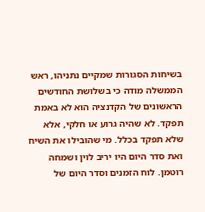בשיחות הסגורות שמקיים נתניהו, ראש הממשלה מודה כי בשלושת החודשים הראשונים של הקדנציה הוא לא באמת תפקד. לא שהיה גרוע או חלקי, אלא שלא תפקד בכלל. מי שהובילו את השיח ואת סדר היום היו יריב לוין ושמחה רוטמן. לוח הזמנים וסדר היום של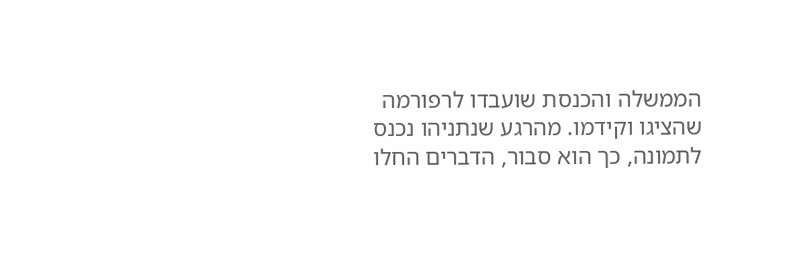הממשלה והכנסת שועבדו לרפורמה שהציגו וקידמו. מהרגע שנתניהו נכנס לתמונה, כך הוא סבור, הדברים החלו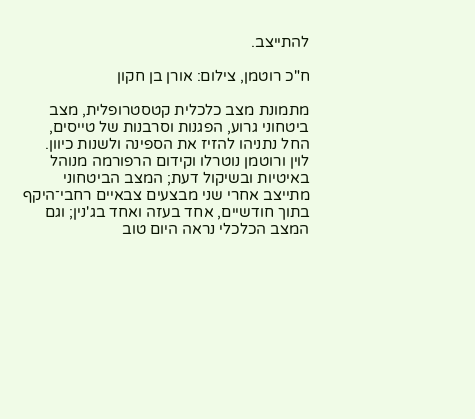להתייצב.

ח"כ רוטמן, צילום: אורן בן חקון

מתמונת מצב כלכלית קטסטרופלית, מצב ביטחוני גרוע, הפגנות וסרבנות של טייסים, החל נתניהו להזיז את הספינה ולשנות כיוון. לוין ורוטמן נוטרלו וקידום הרפורמה מנוהל באיטיות ובשיקול דעת; המצב הביטחוני מתייצב אחרי שני מבצעים צבאיים רחבי־היקף בתוך חודשיים, אחד בעזה ואחד בג'נין; וגם המצב הכלכלי נראה היום טוב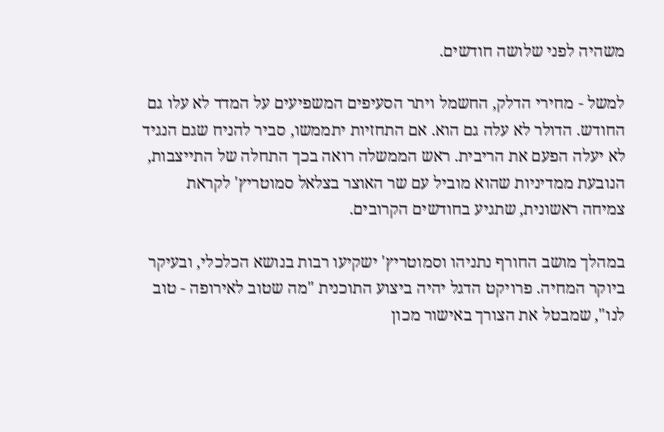משהיה לפני שלושה חודשים.

למשל - מחירי הדלק, החשמל ויתר הסעיפים המשפיעים על המדד לא עלו גם החודש. הדולר לא עלה גם הוא. אם התחזיות יתממשו, סביר להניח שגם הנגיד לא יעלה הפעם את הריבית. ראש הממשלה רואה בכך התחלה של התייצבות, הנובעת ממדיניות שהוא מוביל עם שר האוצר בצלאל סמוטריץ' לקראת צמיחה ראשונית, שתגיע בחודשים הקרובים.

במהלך מושב החורף נתניהו וסמוטריץ' ישקיעו רבות בנושא הכלכלי, ובעיקר ביוקר המחיה. פרויקט הדגל יהיה ביצוע התוכנית "מה שטוב לאירופה - טוב לנו", שמבטל את הצורך באישור מכון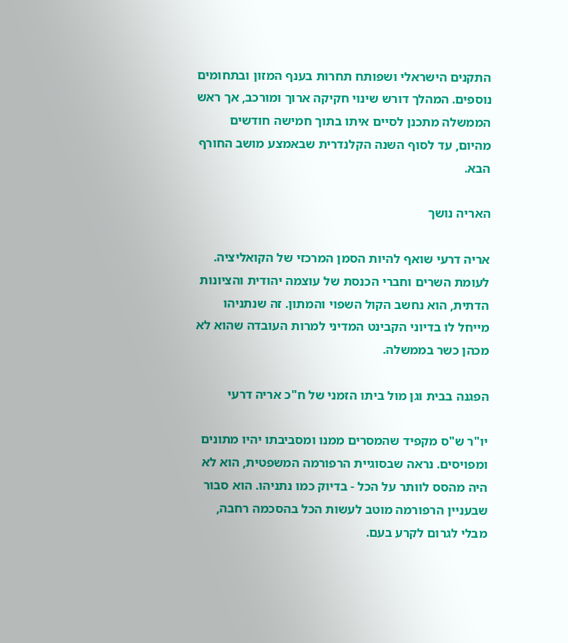התקנים הישראלי ושפותח תחרות בענף המזון ובתחומים נוספים. המהלך דורש שינוי חקיקה ארוך ומורכב, אך ראש הממשלה מתכנן לסיים איתו בתוך חמישה חודשים מהיום, עד לסוף השנה הקלנדרית שבאמצע מושב החורף הבא.

האריה נושך

אריה דרעי שואף להיות הסמן המרכזי של הקואליציה. לעומת השרים וחברי הכנסת של עוצמה יהודית והציונות הדתית, הוא נחשב הקול השפוי והמתון. זה שנתניהו מייחל לו בדיוני הקבינט המדיני למרות העובדה שהוא לא מכהן כשר בממשלה.

הפגנה בבית וגן מול ביתו הזמני של ח"כ אריה דרעי

יו"ר ש"ס מקפיד שהמסרים ממנו ומסביבתו יהיו מתונים ומפויסים. נראה שבסוגיית הרפורמה המשפטית, הוא לא היה מהסס לוותר על הכל - בדיוק כמו נתניהו. הוא סבור שבעניין הרפורמה מוטב לעשות הכל בהסכמה רחבה, מבלי לגרום לקרע בעם.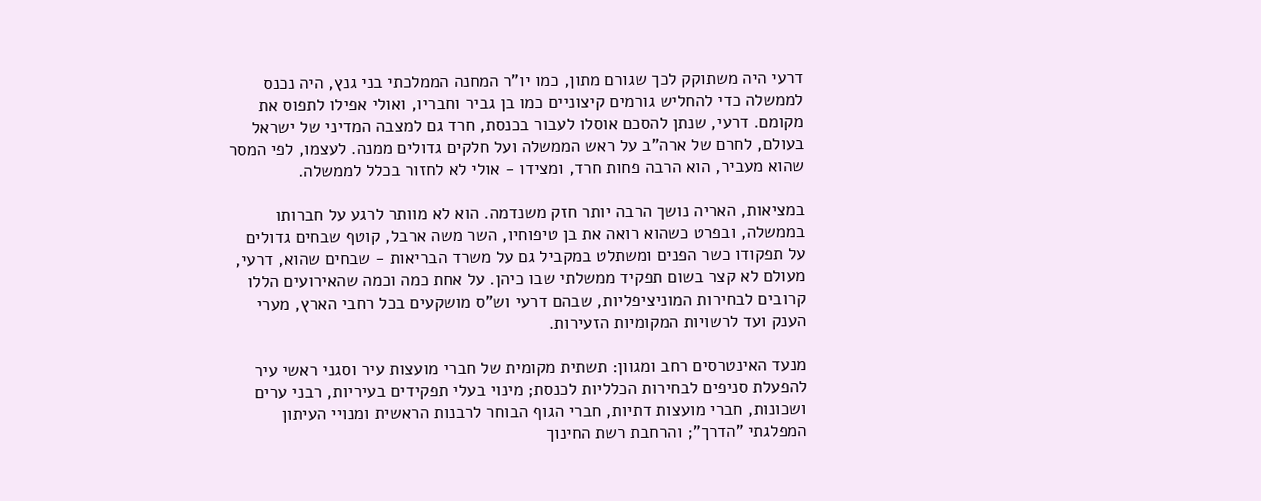דרעי היה משתוקק לכך שגורם מתון, כמו יו"ר המחנה הממלכתי בני גנץ, היה נכנס לממשלה כדי להחליש גורמים קיצוניים כמו בן גביר וחבריו, ואולי אפילו לתפוס את מקומם. דרעי, שנתן להסכם אוסלו לעבור בכנסת, חרד גם למצבה המדיני של ישראל בעולם, לחרם של ארה"ב על ראש הממשלה ועל חלקים גדולים ממנה. לעצמו, לפי המסר שהוא מעביר, הוא הרבה פחות חרד, ומצידו - אולי לא לחזור בכלל לממשלה.

במציאות, האריה נושך הרבה יותר חזק משנדמה. הוא לא מוותר לרגע על חברותו בממשלה, ובפרט כשהוא רואה את בן טיפוחיו, השר משה ארבל, קוטף שבחים גדולים על תפקודו כשר הפנים ומשתלט במקביל גם על משרד הבריאות - שבחים שהוא, דרעי, מעולם לא קצר בשום תפקיד ממשלתי שבו כיהן. על אחת כמה וכמה שהאירועים הללו קרובים לבחירות המוניציפליות, שבהם דרעי וש"ס מושקעים בכל רחבי הארץ, מערי הענק ועד לרשויות המקומיות הזעירות.

מנעד האינטרסים רחב ומגוון: תשתית מקומית של חברי מועצות עיר וסגני ראשי עיר להפעלת סניפים לבחירות הכלליות לכנסת; מינוי בעלי תפקידים בעיריות, רבני ערים ושכונות, חברי מועצות דתיות, חברי הגוף הבוחר לרבנות הראשית ומנויי העיתון המפלגתי "הדרך"; והרחבת רשת החינוך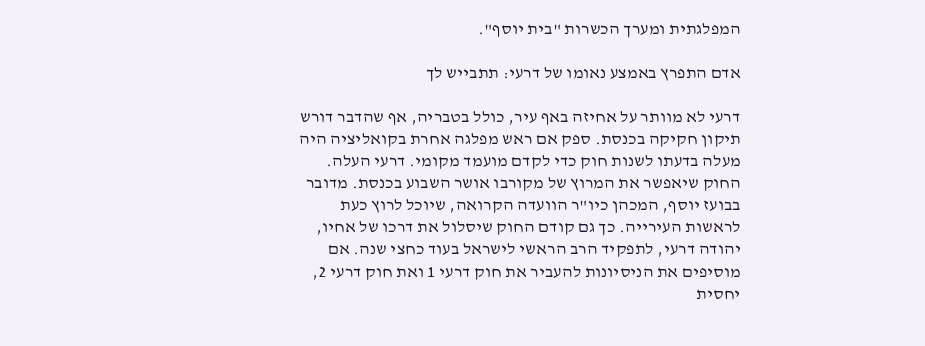המפלגתית ומערך הכשרות "בית יוסף".

אדם התפרץ באמצע נאומו של דרעי: תתבייש לך

דרעי לא מוותר על אחיזה באף עיר, כולל בטבריה, אף שהדבר דורש תיקון חקיקה בכנסת. ספק אם ראש מפלגה אחרת בקואליציה היה מעלה בדעתו לשנות חוק כדי לקדם מועמד מקומי. דרעי העלה. החוק שיאפשר את המרוץ של מקורבו אושר השבוע בכנסת. מדובר בבועז יוסף, המכהן כיו"ר הוועדה הקרואה, שיוכל לרוץ כעת לראשות העירייה. כך גם קודם החוק שיסלול את דרכו של אחיו, יהודה דרעי, לתפקיד הרב הראשי לישראל בעוד כחצי שנה. אם מוסיפים את הניסיונות להעביר את חוק דרעי 1 ואת חוק דרעי 2, יחסית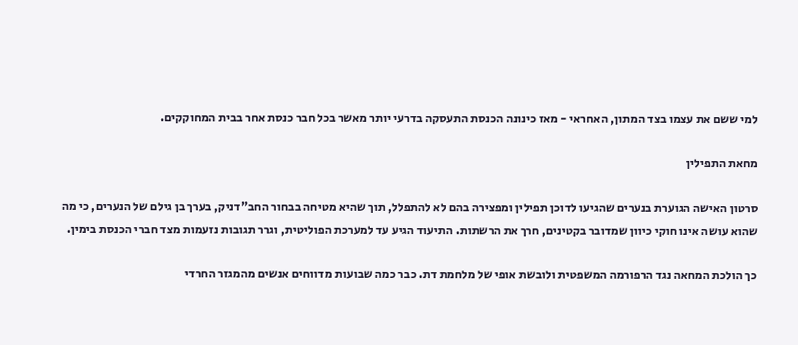למי ששם את עצמו בצד המתון, האחראי - מאז כינונה הכנסת התעסקה בדרעי יותר מאשר בכל חבר כנסת אחר בבית המחוקקים.

מחאת התפילין

סרטון האישה הגוערת בנערים שהגיעו לדוכן תפילין ומפצירה בהם לא להתפלל, תוך שהיא מטיחה בבחור החב"דניק, בערך בן גילם של הנערים, כי מה שהוא עושה אינו חוקי כיוון שמדובר בקטינים, חרך את הרשתות. התיעוד הגיע עד למערכת הפוליטית, וגרר תגובות נזעמות מצד חברי הכנסת בימין.

כך הולכת המחאה נגד הרפורמה המשפטית ולובשת אופי של מלחמת דת. כבר כמה שבועות מדווחים אנשים מהמגזר החרדי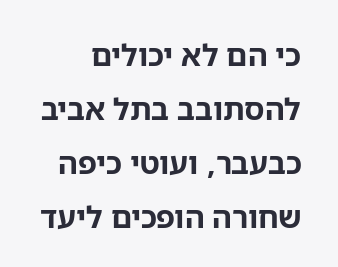כי הם לא יכולים להסתובב בתל אביב כבעבר, ועוטי כיפה שחורה הופכים ליעד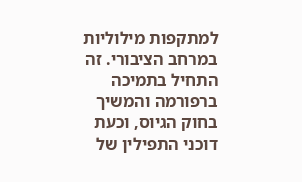למתקפות מילוליות במרחב הציבורי. זה התחיל בתמיכה ברפורמה והמשיך בחוק הגיוס, וכעת דוכני התפילין של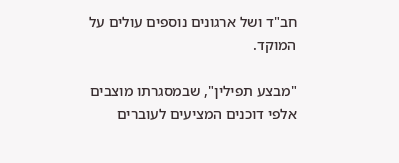חב"ד ושל ארגונים נוספים עולים על המוקד.

"מבצע תפילין", שבמסגרתו מוצבים אלפי דוכנים המציעים לעוברים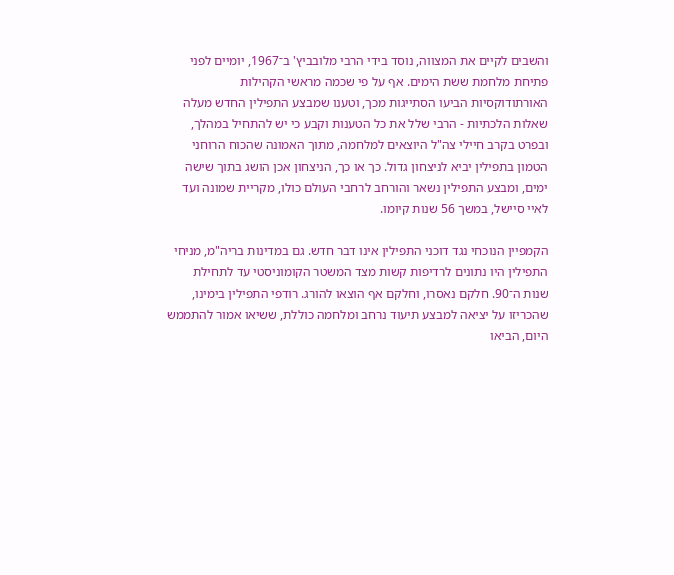והשבים לקיים את המצווה, נוסד בידי הרבי מלובביץ' ב־1967, יומיים לפני פתיחת מלחמת ששת הימים. אף על פי שכמה מראשי הקהילות האורתודוקסיות הביעו הסתייגות מכך, וטענו שמבצע התפילין החדש מעלה שאלות הלכתיות - הרבי שלל את כל הטענות וקבע כי יש להתחיל במהלך, ובפרט בקרב חיילי צה"ל היוצאים למלחמה, מתוך האמונה שהכוח הרוחני הטמון בתפילין יביא לניצחון גדול. כך או כך, הניצחון אכן הושג בתוך שישה ימים, ומבצע התפילין נשאר והורחב לרחבי העולם כולו, מקריית שמונה ועד לאיי סיישל, במשך 56 שנות קיומו.

הקמפיין הנוכחי נגד דוכני התפילין אינו דבר חדש. גם במדינות בריה"מ, מניחי התפילין היו נתונים לרדיפות קשות מצד המשטר הקומוניסטי עד לתחילת שנות ה־90. חלקם נאסרו, וחלקם אף הוצאו להורג. רודפי התפילין בימינו, שהכריזו על יציאה למבצע תיעוד נרחב ומלחמה כוללת, ששיאו אמור להתממש היום, הביאו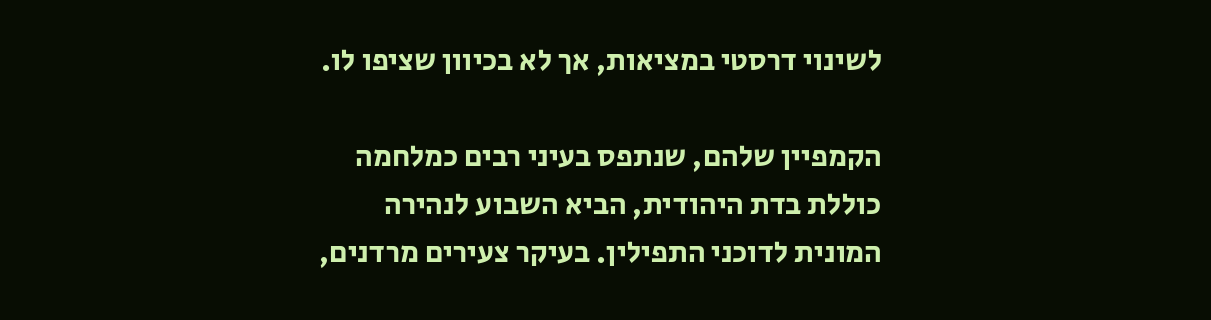לשינוי דרסטי במציאות, אך לא בכיוון שציפו לו.

הקמפיין שלהם, שנתפס בעיני רבים כמלחמה כוללת בדת היהודית, הביא השבוע לנהירה המונית לדוכני התפילין. בעיקר צעירים מרדנים,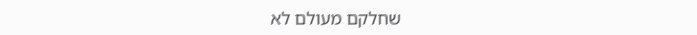שחלקם מעולם לא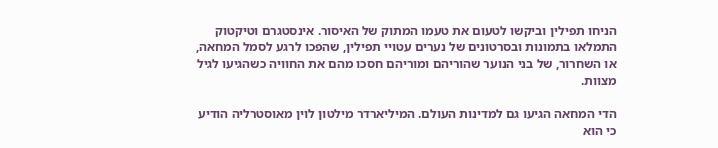הניחו תפילין וביקשו לטעום את טעמו המתוק של האיסור. אינסטגרם וטיקטוק התמלאו בתמונות ובסרטונים של נערים עטויי תפילין, שהפכו לרגע לסמל המחאה, או השחרור, של בני הנוער שהוריהם ומוריהם חסכו מהם את החוויה כשהגיעו לגיל מצוות.

הדי המחאה הגיעו גם למדינות העולם. המיליארדר מילטון לוין מאוסטרליה הודיע כי הוא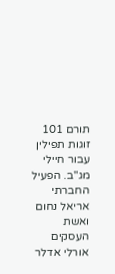תורם 101 זוגות תפילין עבור חיילי מג"ב. הפעיל החברתי אריאל נחום ואשת העסקים אורלי אדלר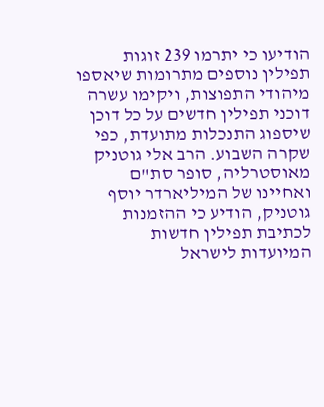הודיעו כי יתרמו 239 זוגות תפילין נוספים מתרומות שיאספו מיהודי התפוצות, ויקימו עשרה דוכני תפילין חדשים על כל דוכן שיספוג התנכלות מתועדת, כפי שקרה השבוע. הרב אלי גוטניק מאוסטרליה, סופר סת"ם ואחיינו של המיליארדר יוסף גוטניק, הודיע כי ההזמנות לכתיבת תפילין חדשות המיועדות לישראל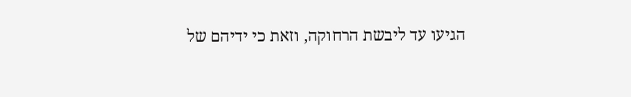הגיעו עד ליבשת הרחוקה, וזאת כי ידיהם של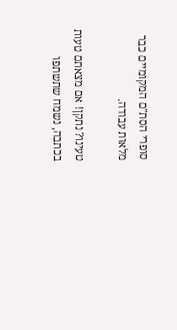סופרי הסת"ם המקומיים כבר מלאות עבודה.

טעינו? נתקן! אם מצאתם טעות בכתבה, נשמח שתשתפו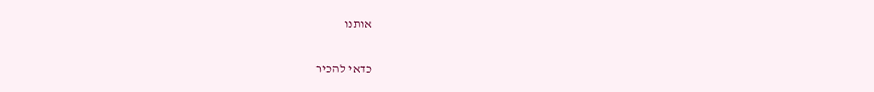אותנו

כדאי להכיר